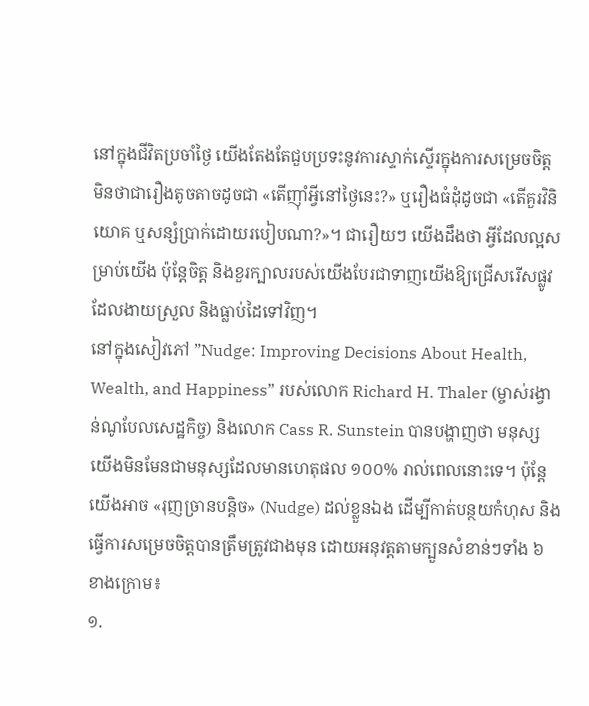នៅក្នុងជីវិតប្រចាំថ្ងៃ យើងតែងតែជួបប្រទះនូវការស្ទាក់ស្ទើរក្នុងការសម្រេចចិត្ត មិនថាជារឿងតូចតាចដូចជា «តើញ៉ាំអ្វីនៅថ្ងៃនេះ?» ឬរឿងធំដុំដូចជា «តើគួរវិនិយោគ ឬសន្សំប្រាក់ដោយរបៀបណា?»។ ជារឿយៗ យើងដឹងថា អ្វីដែលល្អសម្រាប់យើង ប៉ុន្តែចិត្ត និងខួរក្បាលរបស់យើងបែរជាទាញយើងឱ្យជ្រើសរើសផ្លូវដែលងាយស្រួល និងធ្លាប់ដៃទៅវិញ។
នៅក្នុងសៀវភៅ ”Nudge: Improving Decisions About Health, Wealth, and Happiness” របស់លោក Richard H. Thaler (ម្ចាស់រង្វាន់ណូបែលសេដ្ឋកិច្ច) និងលោក Cass R. Sunstein បានបង្ហាញថា មនុស្សយើងមិនមែនជាមនុស្សដែលមានហេតុផល ១០០% រាល់ពេលនោះទេ។ ប៉ុន្តែ យើងអាច «រុញច្រានបន្តិច» (Nudge) ដល់ខ្លួនឯង ដើម្បីកាត់បន្ថយកំហុស និងធ្វើការសម្រេចចិត្តបានត្រឹមត្រូវជាងមុន ដោយអនុវត្តតាមក្បួនសំខាន់ៗទាំង ៦ ខាងក្រោម៖
១.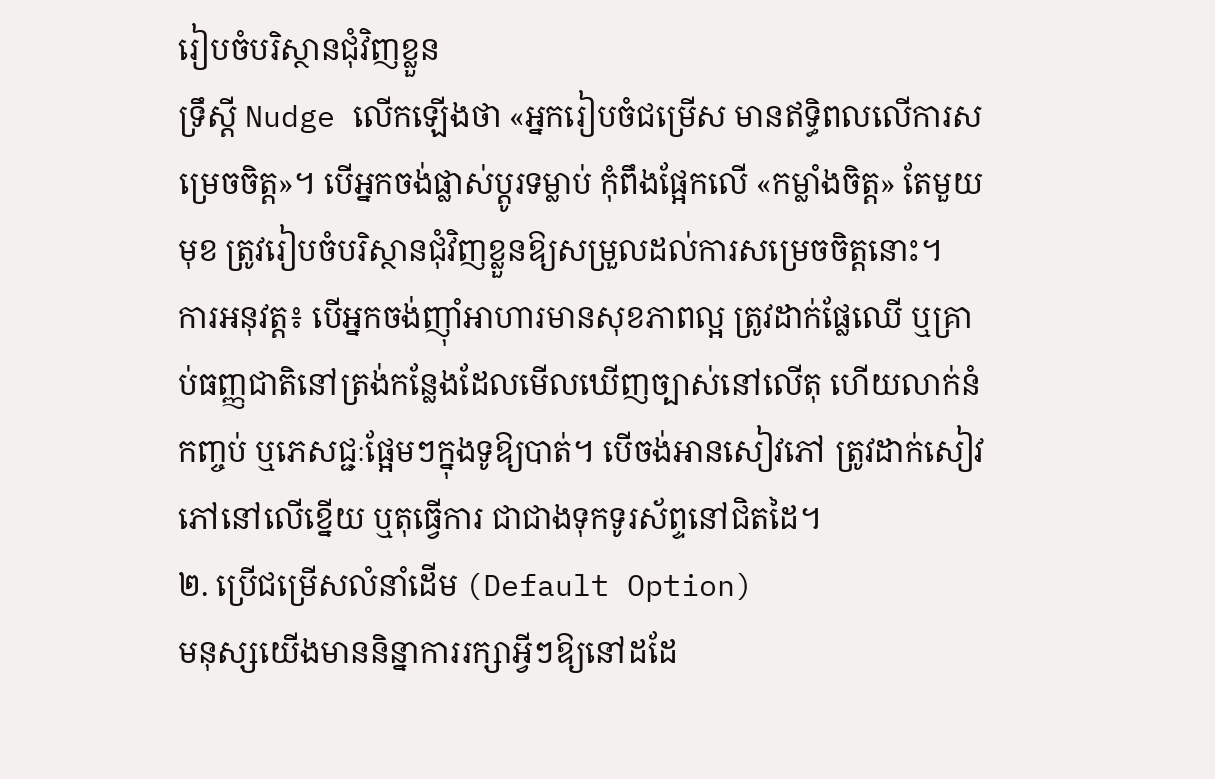រៀបចំបរិស្ថានជុំវិញខ្លួន
ទ្រឹស្ដី Nudge លើកឡើងថា «អ្នករៀបចំជម្រើស មានឥទ្ធិពលលើការសម្រេចចិត្ត»។ បើអ្នកចង់ផ្លាស់ប្តូរទម្លាប់ កុំពឹងផ្អែកលើ «កម្លាំងចិត្ត» តែមួយមុខ ត្រូវរៀបចំបរិស្ថានជុំវិញខ្លួនឱ្យសម្រួលដល់ការសម្រេចចិត្តនោះ។
ការអនុវត្ត៖ បើអ្នកចង់ញ៉ាំអាហារមានសុខភាពល្អ ត្រូវដាក់ផ្លែឈើ ឬគ្រាប់ធញ្ញជាតិនៅត្រង់កន្លែងដែលមើលឃើញច្បាស់នៅលើតុ ហើយលាក់នំកញ្ចប់ ឬភេសជ្ជៈផ្អែមៗក្នុងទូឱ្យបាត់។ បើចង់អានសៀវភៅ ត្រូវដាក់សៀវភៅនៅលើខ្នើយ ឬតុធ្វើការ ជាជាងទុកទូរស័ព្ទនៅជិតដៃ។
២. ប្រើជម្រើសលំនាំដើម (Default Option)
មនុស្សយើងមាននិន្នាការរក្សាអ្វីៗឱ្យនៅដដែ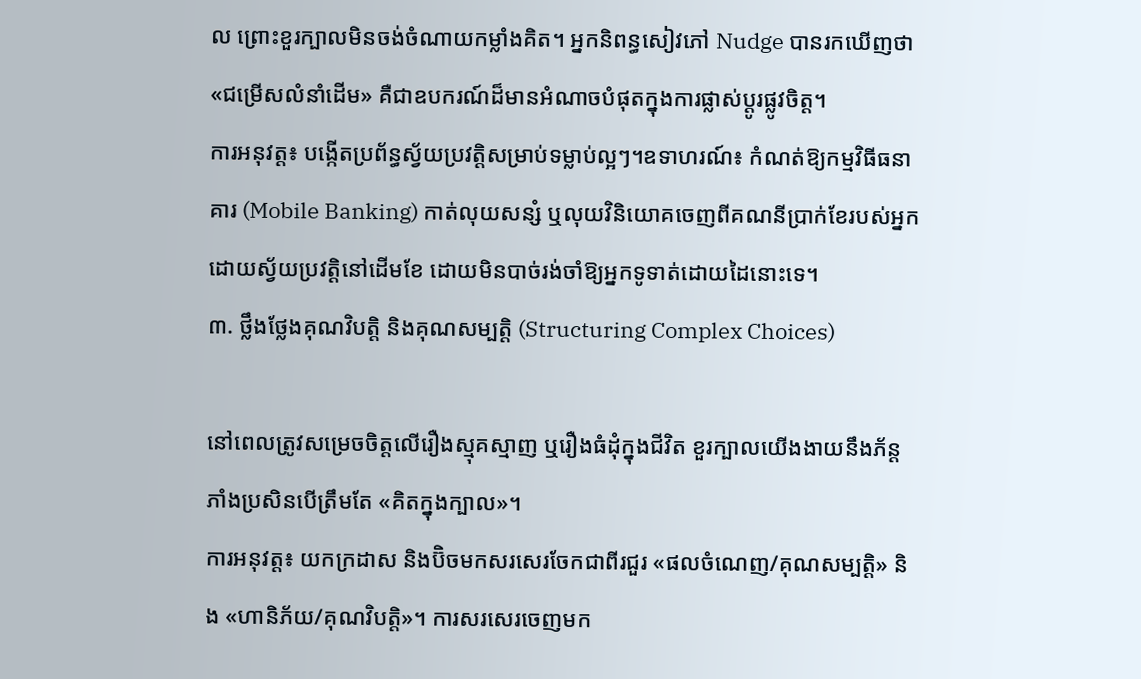ល ព្រោះខួរក្បាលមិនចង់ចំណាយកម្លាំងគិត។ អ្នកនិពន្ធសៀវភៅ Nudge បានរកឃើញថា «ជម្រើសលំនាំដើម» គឺជាឧបករណ៍ដ៏មានអំណាចបំផុតក្នុងការផ្លាស់ប្តូរផ្លូវចិត្ត។
ការអនុវត្ត៖ បង្កើតប្រព័ន្ធស្វ័យប្រវត្តិសម្រាប់ទម្លាប់ល្អៗ។ឧទាហរណ៍៖ កំណត់ឱ្យកម្មវិធីធនាគារ (Mobile Banking) កាត់លុយសន្សំ ឬលុយវិនិយោគចេញពីគណនីប្រាក់ខែរបស់អ្នកដោយស្វ័យប្រវត្តិនៅដើមខែ ដោយមិនបាច់រង់ចាំឱ្យអ្នកទូទាត់ដោយដៃនោះទេ។
៣. ថ្លឹងថ្លែងគុណវិបត្តិ និងគុណសម្បត្តិ (Structuring Complex Choices)

នៅពេលត្រូវសម្រេចចិត្តលើរឿងស្មុគស្មាញ ឬរឿងធំដុំក្នុងជីវិត ខួរក្បាលយើងងាយនឹងភ័ន្តភាំងប្រសិនបើត្រឹមតែ «គិតក្នុងក្បាល»។
ការអនុវត្ត៖ យកក្រដាស និងប៊ិចមកសរសេរចែកជាពីរជួរ «ផលចំណេញ/គុណសម្បត្តិ» និង «ហានិភ័យ/គុណវិបត្តិ»។ ការសរសេរចេញមក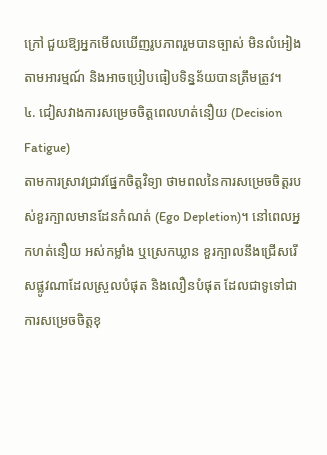ក្រៅ ជួយឱ្យអ្នកមើលឃើញរូបភាពរួមបានច្បាស់ មិនលំអៀងតាមអារម្មណ៍ និងអាចប្រៀបធៀបទិន្នន័យបានត្រឹមត្រូវ។
៤. ជៀសវាងការសម្រេចចិត្តពេលហត់នឿយ (Decision Fatigue)
តាមការស្រាវជ្រាវផ្នែកចិត្តវិទ្យា ថាមពលនៃការសម្រេចចិត្តរបស់ខួរក្បាលមានដែនកំណត់ (Ego Depletion)។ នៅពេលអ្នកហត់នឿយ អស់កម្លាំង ឬស្រេកឃ្លាន ខួរក្បាលនឹងជ្រើសរើសផ្លូវណាដែលស្រួលបំផុត និងលឿនបំផុត ដែលជាទូទៅជាការសម្រេចចិត្តខុ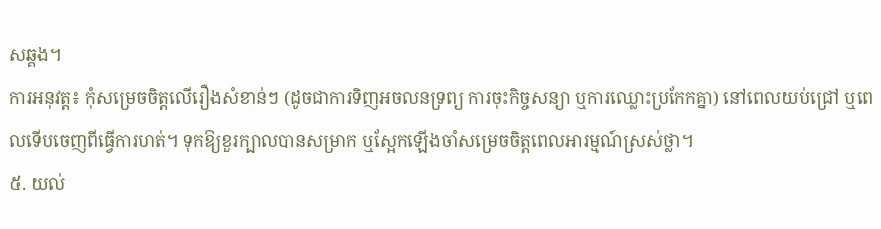សឆ្គង។
ការអនុវត្ត៖ កុំសម្រេចចិត្តលើរឿងសំខាន់ៗ (ដូចជាការទិញអចលនទ្រព្យ ការចុះកិច្ចសន្យា ឬការឈ្លោះប្រកែកគ្នា) នៅពេលយប់ជ្រៅ ឬពេលទើបចេញពីធ្វើការហត់។ ទុកឱ្យខួរក្បាលបានសម្រាក ឬស្អែកឡើងចាំសម្រេចចិត្តពេលអារម្មណ៍ស្រស់ថ្លា។
៥. យល់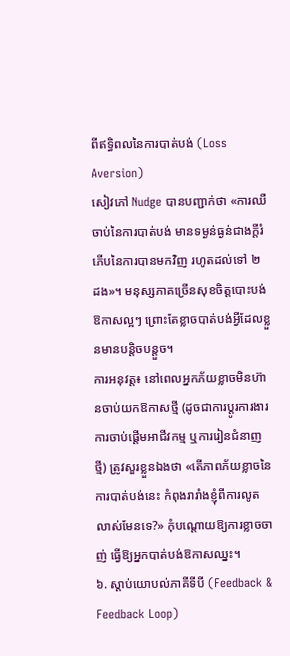ពីឥទ្ធិពលនៃការបាត់បង់ (Loss Aversion)
សៀវភៅ Nudge បានបញ្ជាក់ថា «ការឈឺចាប់នៃការបាត់បង់ មានទម្ងន់ធ្ងន់ជាងក្តីរំភើបនៃការបានមកវិញ រហូតដល់ទៅ ២ ដង»។ មនុស្សភាគច្រើនសុខចិត្តបោះបង់ឱកាសល្អៗ ព្រោះតែខ្លាចបាត់បង់អ្វីដែលខ្លួនមានបន្តិចបន្តួច។
ការអនុវត្ត៖ នៅពេលអ្នកភ័យខ្លាចមិនហ៊ានចាប់យកឱកាសថ្មី (ដូចជាការប្តូរការងារ ការចាប់ផ្តើមអាជីវកម្ម ឬការរៀនជំនាញថ្មី) ត្រូវសួរខ្លួនឯងថា «តើភាពភ័យខ្លាចនៃការបាត់បង់នេះ កំពុងរារាំងខ្ញុំពីការលូតលាស់មែនទេ?» កុំបណ្តោយឱ្យការខ្លាចចាញ់ ធ្វើឱ្យអ្នកបាត់បង់ឱកាសឈ្នះ។
៦. ស្តាប់យោបល់ភាគីទីបី (Feedback & Feedback Loop)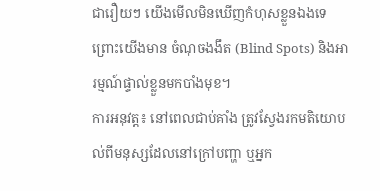ជារឿយៗ យើងមើលមិនឃើញកំហុសខ្លួនឯងទេ ព្រោះយើងមាន ចំណុចងងឹត (Blind Spots) និងអារម្មណ៍ផ្ទាល់ខ្លួនមកបាំងមុខ។
ការអនុវត្ត៖ នៅពេលជាប់គាំង ត្រូវស្វែងរកមតិយោបល់ពីមនុស្សដែលនៅក្រៅបញ្ហា ឬអ្នក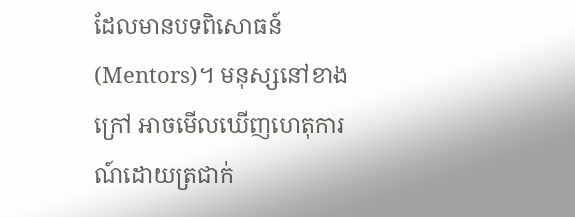ដែលមានបទពិសោធន៍ (Mentors)។ មនុស្សនៅខាងក្រៅ អាចមើលឃើញហេតុការណ៍ដោយត្រជាក់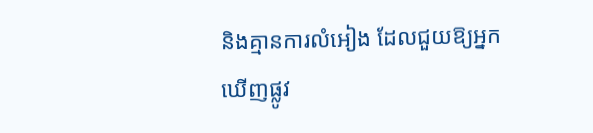និងគ្មានការលំអៀង ដែលជួយឱ្យអ្នកឃើញផ្លូវ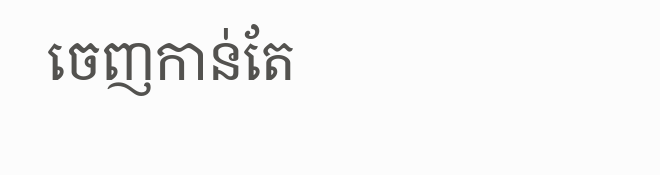ចេញកាន់តែ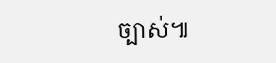ច្បាស់៕